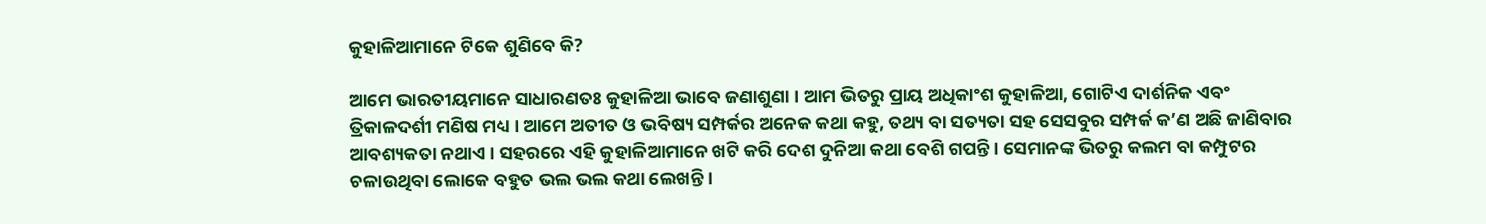କୁହାଳିଆମାନେ ଟିକେ ଶୁଣିବେ କି?

ଆମେ ଭାରତୀୟମାନେ ସାଧାରଣତଃ କୁହାଳିଆ ଭାବେ ଜଣାଶୁଣା । ଆମ ଭିତରୁ ପ୍ରାୟ ଅଧିକାଂଶ କୁହାଳିଆ, ଗୋଟିଏ ଦାର୍ଶନିକ ଏବଂ ତ୍ରିକାଳଦର୍ଶୀ ମଣିଷ ମଧ୍ୟ । ଆମେ ଅତୀତ ଓ ଭବିଷ୍ୟ ସମ୍ପର୍କର ଅନେକ କଥା କହୁ, ତଥ୍ୟ ବା ସତ୍ୟତା ସହ ସେସବୁର ସମ୍ପର୍କ କ’ଣ ଅଛି ଜାଣିବାର ଆବଶ୍ୟକତା ନଥାଏ । ସହରରେ ଏହି କୁହାଳିଆମାନେ ଖଟି କରି ଦେଶ ଦୁନିଆ କଥା ବେଶି ଗପନ୍ତି । ସେମାନଙ୍କ ଭିତରୁ କଲମ ବା କମ୍ପୁଟର ଚଳାଉଥିବା ଲୋକେ ବହୁତ ଭଲ ଭଲ କଥା ଲେଖନ୍ତି ।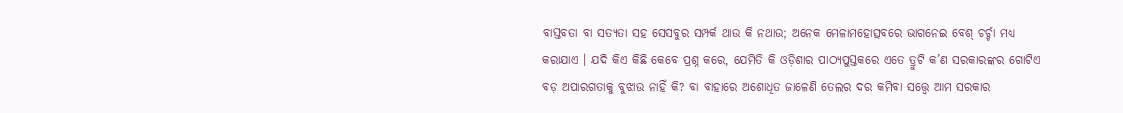ବାସ୍ତବତା ବା ସତ୍ୟତା ସହ ସେସବୁର ସମ୍ପର୍କ ଥାଉ କି ନଥାଉ; ଅନେକ ମେଳାମହୋତ୍ସବରେ ଭାଗନେଇ ବେଶ୍ ଚର୍ଚ୍ଚା ମଧ୍ୟ କରାଯାଏ । ଯଦି କିଏ କିଛି କେବେ ପ୍ରଶ୍ନ କରେ, ଯେମିତି କି ଓଡ଼ିଶାର ପାଠ୍ୟପୁସ୍ତକରେ ଏତେ ତ୍ରୁଟି କ’ଣ ସରକାରଙ୍କର ଗୋଟିଏ ବଡ଼ ଅପାରଗତାକୁ ବୁଝାଉ ନାହିଁ କି? ବା ବାହାରେ ଅଶୋଧିତ ଜାଳେଣି ତେଲର ଦର କମିବା ସତ୍ତ୍ୱେ ଆମ ସରକାର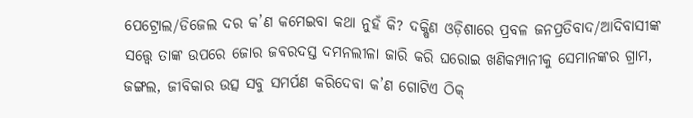ପେଟ୍ରୋଲ/ଡିଜେଲ ଦର କ’ଣ କମେଇବା କଥା ନୁହଁ କି? ଦକ୍ଷିଣ ଓଡ଼ିଶାରେ ପ୍ରବଳ ଜନପ୍ରତିବାଦ/ଆଦିବାସୀଙ୍କ ସତ୍ତ୍ୱେ ତାଙ୍କ ଉପରେ ଜୋର ଜବରଦସ୍ତ ଦମନଲୀଳା ଜାରି କରି ଘରୋଇ ଖଣିକମ୍ପାନୀକୁ ସେମାନଙ୍କର ଗ୍ରାମ, ଜଙ୍ଗଲ, ଜୀବିକାର ଉତ୍ସ ସବୁ ସମର୍ପଣ କରିଦେବା କ’ଣ ଗୋଟିଏ ଠିକ୍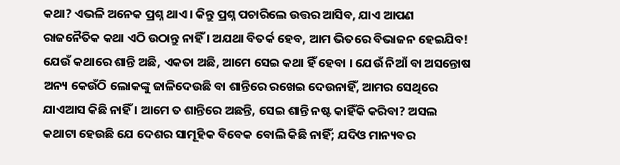କଥା? ଏଭଳି ଅନେକ ପ୍ରଶ୍ନ ଥାଏ । କିନ୍ତୁ ପ୍ରଶ୍ନ ପଚାରିଲେ ଉତ୍ତର ଆସିବ, ଯାଏ ଆପଣ ରାଜନୈତିକ କଥା ଏଠି ଉଠାନ୍ତୁ ନାହିଁ । ଅଯଥା ବିତର୍କ ହେବ, ଆମ ଭିତରେ ବିଭାଜନ ହେଇଯିବ! ଯେଉଁ କଥାରେ ଶାନ୍ତି ଅଛି, ଏକତା ଅଛି, ଆମେ ସେଇ କଥା ହିଁ ହେବା । ଯେଉଁ ନିଆଁ ବା ଅସନ୍ତୋଷ ଅନ୍ୟ କେଉଁଠି ଲୋକଙ୍କୁ ଜାଳିଦେଉଛି ବା ଶାନ୍ତିରେ ରଖେଇ ଦେଉନାହିଁ, ଆମର ସେଥିରେ ଯାଏଆସ କିଛି ନାହିଁ । ଆମେ ତ ଶାନ୍ତିରେ ଅଛନ୍ତି, ସେଇ ଶାନ୍ତି ନଷ୍ଟ କାହିଁକି କରିବା? ଅସଲ କଥାଟା ହେଉଛି ଯେ ଦେଶର ସାମୂହିକ ବିବେକ ବୋଲି କିଛି ନାହିଁ; ଯଦିଓ ମାନ୍ୟବର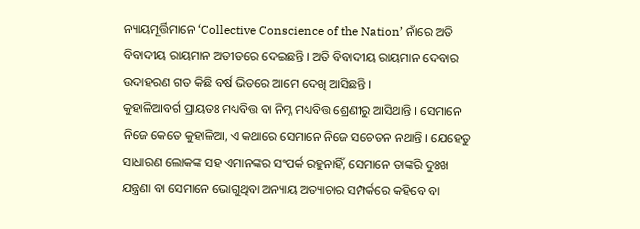ନ୍ୟାୟମୂର୍ତ୍ତିମାନେ ‘Collective Conscience of the Nation’ ନାଁରେ ଅତି ବିବାଦୀୟ ରାୟମାନ ଅତୀତରେ ଦେଇଛନ୍ତି । ଅତି ବିବାଦୀୟ ରାୟମାନ ଦେବାର ଉଦାହରଣ ଗତ କିଛି ବର୍ଷ ଭିତରେ ଆମେ ଦେଖି ଆସିଛନ୍ତି ।
କୁହାଳିଆବର୍ଗ ପ୍ରାୟତଃ ମଧ୍ୟବିତ୍ତ ବା ନିମ୍ନ ମଧ୍ୟବିତ୍ତ ଶ୍ରେଣୀରୁ ଆସିଥାନ୍ତି । ସେମାନେ ନିଜେ କେତେ କୁହାଳିଆ, ଏ କଥାରେ ସେମାନେ ନିଜେ ସଚେତନ ନଥାନ୍ତି । ଯେହେତୁ ସାଧାରଣ ଲୋକଙ୍କ ସହ ଏମାନଙ୍କର ସଂପର୍କ ରହୁନାହିଁ, ସେମାନେ ତାଙ୍କରି ଦୁଃଖ ଯନ୍ତ୍ରଣା ବା ସେମାନେ ଭୋଗୁଥିବା ଅନ୍ୟାୟ ଅତ୍ୟାଚାର ସମ୍ପର୍କରେ କହିବେ ବା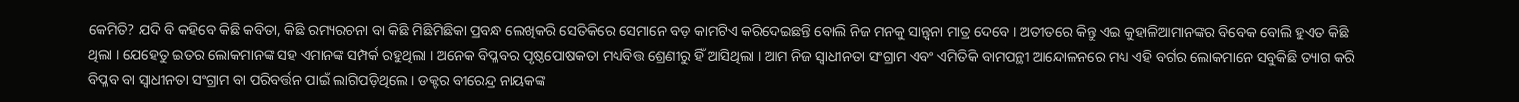କେମିତି? ଯଦି ବି କହିବେ କିଛି କବିତା, କିଛି ରମ୍ୟରଚନା ବା କିଛି ମିଛିମିଛିକା ପ୍ରବନ୍ଧ ଲେଖିକରି ସେତିକିରେ ସେମାନେ ବଡ଼ କାମଟିଏ କରିଦେଇଛନ୍ତି ବୋଲି ନିଜ ମନକୁ ସାନ୍ତ୍ୱନା ମାତ୍ର ଦେବେ । ଅତୀତରେ କିନ୍ତୁ ଏଇ କୁହାଳିଆମାନଙ୍କର ବିବେକ ବୋଲି ହୁଏତ କିଛି ଥିଲା । ଯେହେତୁ ଇତର ଲୋକମାନଙ୍କ ସହ ଏମାନଙ୍କ ସମ୍ପର୍କ ରହୁଥିଲା । ଅନେକ ବିପ୍ଳବର ପୃଷ୍ଠପୋଷକତା ମଧ୍ୟବିତ୍ତ ଶ୍ରେଣୀରୁ ହିଁ ଆସିଥିଲା । ଆମ ନିଜ ସ୍ୱାଧୀନତା ସଂଗ୍ରାମ ଏବଂ ଏମିତିକି ବାମପନ୍ଥୀ ଆନ୍ଦୋଳନରେ ମଧ୍ୟ ଏହି ବର୍ଗର ଲୋକମାନେ ସବୁକିଛି ତ୍ୟାଗ କରି ବିପ୍ଳବ ବା ସ୍ୱାଧୀନତା ସଂଗ୍ରାମ ବା ପରିବର୍ତ୍ତନ ପାଇଁ ଲାଗିପଡ଼ିଥିଲେ । ଡକ୍ଟର ବୀରେନ୍ଦ୍ର ନାୟକଙ୍କ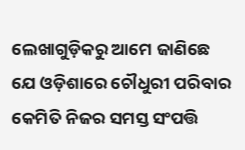ଲେଖାଗୁଡ଼ିକରୁ ଆମେ ଜାଣିଛେ ଯେ ଓଡ଼ିଶାରେ ଚୌଧୁରୀ ପରିବାର କେମିତି ନିଜର ସମସ୍ତ ସଂପତ୍ତି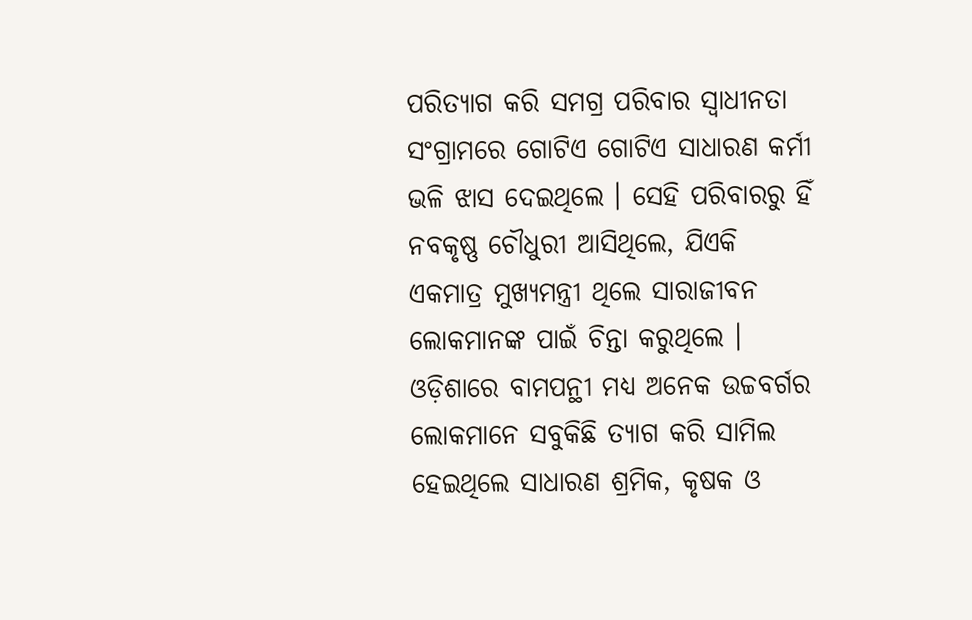ପରିତ୍ୟାଗ କରି ସମଗ୍ର ପରିବାର ସ୍ୱାଧୀନତା ସଂଗ୍ରାମରେ ଗୋଟିଏ ଗୋଟିଏ ସାଧାରଣ କର୍ମୀ ଭଳି ଝାସ ଦେଇଥିଲେ । ସେହି ପରିବାରରୁ ହିଁ ନବକୃଷ୍ଣ ଚୌଧୁରୀ ଆସିଥିଲେ, ଯିଏକି ଏକମାତ୍ର ମୁଖ୍ୟମନ୍ତ୍ରୀ ଥିଲେ ସାରାଜୀବନ ଲୋକମାନଙ୍କ ପାଇଁ ଚିନ୍ତା କରୁଥିଲେ । ଓଡ଼ିଶାରେ ବାମପନ୍ଥୀ ମଧ୍ୟ ଅନେକ ଉଚ୍ଚବର୍ଗର ଲୋକମାନେ ସବୁକିଛି ତ୍ୟାଗ କରି ସାମିଲ ହେଇଥିଲେ ସାଧାରଣ ଶ୍ରମିକ, କୃଷକ ଓ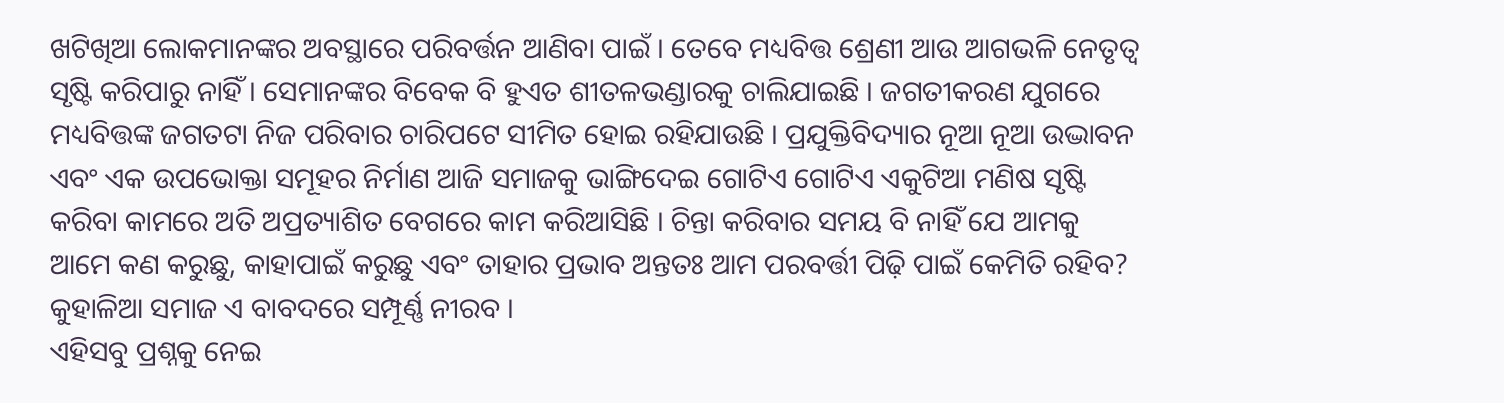ଖଟିଖିଆ ଲୋକମାନଙ୍କର ଅବସ୍ଥାରେ ପରିବର୍ତ୍ତନ ଆଣିବା ପାଇଁ । ତେବେ ମଧ୍ୟବିତ୍ତ ଶ୍ରେଣୀ ଆଉ ଆଗଭଳି ନେତୃତ୍ୱ ସୃଷ୍ଟି କରିପାରୁ ନାହିଁ । ସେମାନଙ୍କର ବିବେକ ବି ହୁଏତ ଶୀତଳଭଣ୍ଡାରକୁ ଚାଲିଯାଇଛି । ଜଗତୀକରଣ ଯୁଗରେ ମଧ୍ୟବିତ୍ତଙ୍କ ଜଗତଟା ନିଜ ପରିବାର ଚାରିପଟେ ସୀମିତ ହୋଇ ରହିଯାଉଛି । ପ୍ରଯୁକ୍ତିବିଦ୍ୟାର ନୂଆ ନୂଆ ଉଦ୍ଭାବନ ଏବଂ ଏକ ଉପଭୋକ୍ତା ସମୂହର ନିର୍ମାଣ ଆଜି ସମାଜକୁ ଭାଙ୍ଗିଦେଇ ଗୋଟିଏ ଗୋଟିଏ ଏକୁଟିଆ ମଣିଷ ସୃଷ୍ଟି କରିବା କାମରେ ଅତି ଅପ୍ରତ୍ୟାଶିତ ବେଗରେ କାମ କରିଆସିଛି । ଚିନ୍ତା କରିବାର ସମୟ ବି ନାହିଁ ଯେ ଆମକୁ ଆମେ କଣ କରୁଛୁ, କାହାପାଇଁ କରୁଛୁ ଏବଂ ତାହାର ପ୍ରଭାବ ଅନ୍ତତଃ ଆମ ପରବର୍ତ୍ତୀ ପିଢ଼ି ପାଇଁ କେମିତି ରହିବ? କୁହାଳିଆ ସମାଜ ଏ ବାବଦରେ ସମ୍ପୂର୍ଣ୍ଣ ନୀରବ ।
ଏହିସବୁ ପ୍ରଶ୍ନକୁ ନେଇ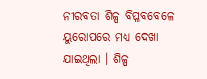ନୀରବତା ଶିଳ୍ପ ବିପ୍ଳବବେଳେ ୟୁରୋପରେ ମଧ୍ୟ ଦେଖା ଯାଇଥିଲା । ଶିଳ୍ପ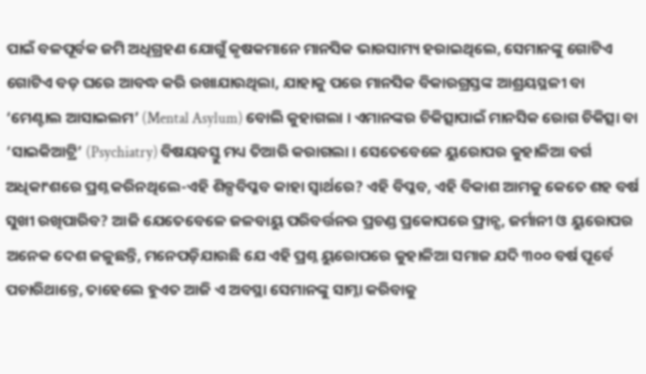ପାଇଁ ବଳପୂର୍ବକ ଜମି ଅଧିଗ୍ରହଣ ଯୋଗୁଁ କୃଷକମାନେ ମାନସିକ ଭାରସାମ୍ୟ ହରାଇଥିଲେ, ସେମାନଙ୍କୁ ଗୋଟିଏ ଗୋଟିଏ ବଡ଼ ଘରେ ଆବଦ୍ଧ କରି ରଖାଯାଉଥିଲା, ଯାହାକୁ ପରେ ମାନସିକ ବିକାରଗ୍ରସ୍ତଙ୍କ ଆଶ୍ରୟସ୍ଥଳୀ ବା ‘ମେଣ୍ଟାଲ ଆସାଇଲମ’ (Mental Asylum) ବୋଲି କୁହାଗଲା । ଏମାନଙ୍କର ଚିକିତ୍ସାପାଇଁ ମାନସିକ ରୋଗ ଚିକିତ୍ସା ବା ‘ସାଇକିଆଟ୍ରି’ (Psychiatry) ବିଷୟବସ୍ତୁ ମଧ୍ୟ ତିଆରି କରାଗଲା । ସେତେବେଳେ ୟୁରୋପର କୁହାଳିଆ ବର୍ଗ ଅଧିକାଂଶରେ ପ୍ରଶ୍ନ କରିନଥିଲେ-ଏହି ଶିଳ୍ପବିପ୍ଳବ କାହା ସ୍ୱାର୍ଥରେ? ଏହି ବିପ୍ଳବ, ଏହି ବିକାଶ ଆମକୁ କେତେ ଶହ ବର୍ଷ ସୁଖୀ ରଖିପାରିବ? ଆଜି ଯେତେବେଳେ ଜଳବାୟୁ ପରିବର୍ତ୍ତନର ପ୍ରଚଣ୍ଡ ପ୍ରକୋପରେ ଫ୍ରାନ୍ସ, ଜର୍ମାନୀ ଓ ୟୁରୋପର ଅନେକ ଦେଶ ଜଳୁଛନ୍ତି, ମନେପଡ଼ିଯାଉଛି ଯେ ଏହି ପ୍ରଶ୍ନ ୟୁରୋପରେ କୁହାଳିଆ ସମାଜ ଯଦି ୩୦୦ ବର୍ଷ ପୂର୍ବେ ପଚାରିଥାନ୍ତେ, ତାହେଲେ ହୁଏତ ଆଜି ଏ ଅବସ୍ଥା ସେମାନଙ୍କୁ ସାମ୍ନା କରିବାକୁ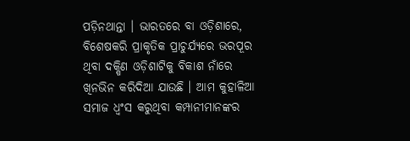ପଡ଼ିନଥାନ୍ତା । ଭାରତରେ ବା ଓଡ଼ିଶାରେ, ବିଶେଷକରି ପ୍ରାକୃତିକ ପ୍ରାଚୁର୍ଯ୍ୟରେ ଭରପୂର ଥିବା ଦକ୍ଷିଣ ଓଡ଼ିଶାଟିକୁ ବିକାଶ ନାଁରେ ଖିନଭିନ କରିଦିଆ ଯାଉଛି । ଆମ କୁହାଳିଆ ସମାଜ ଧ୍ୱଂସ କରୁଥିବା କମ୍ପାନୀମାନଙ୍କର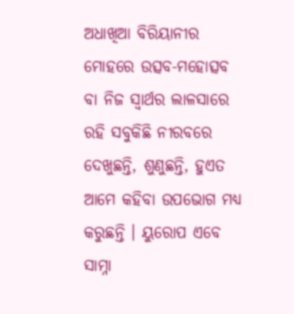ଅଧାଖିଆ ବିରିୟାନୀର ମୋହରେ ଉତ୍ସବ-ମହୋତ୍ସବ ବା ନିଜ ସ୍ୱାର୍ଥର ଲାଳସାରେ ରହି ସବୁକିଛି ନୀରବରେ ଦେଖୁଛନ୍ତି, ଶୁଣୁଛନ୍ତି, ହୁଏତ ଆମେ କହିବା ଉପଭୋଗ ମଧ୍ୟ କରୁଛନ୍ତି । ୟୁରୋପ ଏବେ ସାମ୍ନା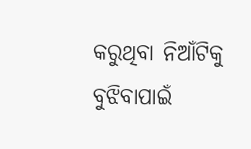କରୁଥିବା ନିଆଁଟିକୁ ବୁଝିବାପାଇଁ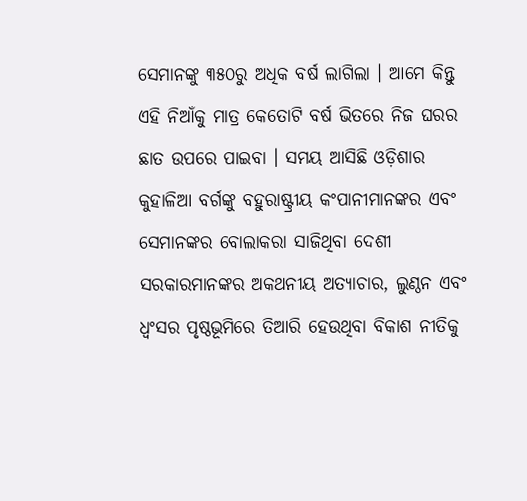ସେମାନଙ୍କୁ ୩୫୦ରୁ ଅଧିକ ବର୍ଷ ଲାଗିଲା । ଆମେ କିନ୍ତୁ ଏହି ନିଆଁକୁ ମାତ୍ର କେତୋଟି ବର୍ଷ ଭିତରେ ନିଜ ଘରର ଛାତ ଉପରେ ପାଇବା । ସମୟ ଆସିଛି ଓଡ଼ିଶାର କୁହାଳିଆ ବର୍ଗଙ୍କୁ ବହୁରାଷ୍ଟ୍ରୀୟ କଂପାନୀମାନଙ୍କର ଏବଂ ସେମାନଙ୍କର ବୋଲାକରା ସାଜିଥିବା ଦେଶୀ ସରକାରମାନଙ୍କର ଅକଥନୀୟ ଅତ୍ୟାଚାର, ଲୁଣ୍ଠନ ଏବଂ ଧ୍ୱଂସର ପୃଷ୍ଠଭୂମିରେ ତିଆରି ହେଉଥିବା ବିକାଶ ନୀତିକୁ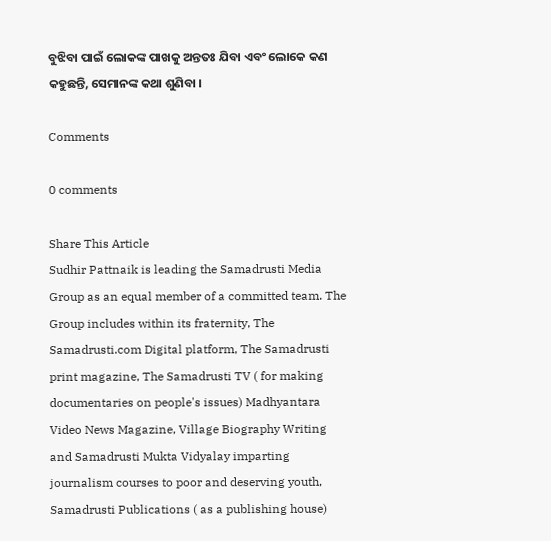ବୁଝିବା ପାଇଁ ଲୋକଙ୍କ ପାଖକୁ ଅନ୍ତତଃ ଯିବା ଏବଂ ଲୋକେ କଣ କହୁଛନ୍ତି, ସେମାନଙ୍କ କଥା ଶୁଣିବା ।

Comments

0 comments

Share This Article
Sudhir Pattnaik is leading the Samadrusti Media Group as an equal member of a committed team. The Group includes within its fraternity, The Samadrusti.com Digital platform, The Samadrusti print magazine, The Samadrusti TV ( for making documentaries on people's issues) Madhyantara Video News Magazine, Village Biography Writing and Samadrusti Mukta Vidyalay imparting journalism courses to poor and deserving youth, Samadrusti Publications ( as a publishing house)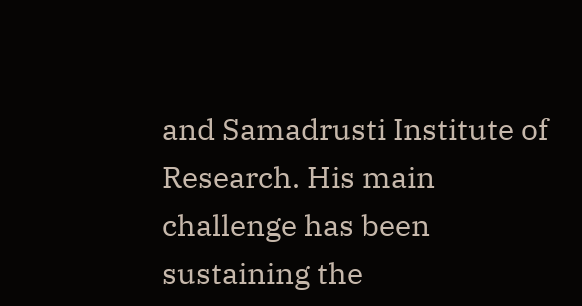and Samadrusti Institute of Research. His main challenge has been sustaining the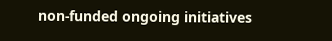non-funded ongoing initiatives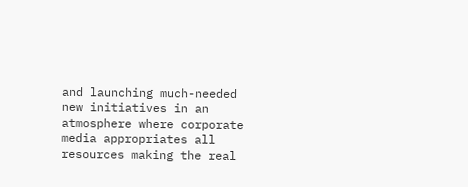and launching much-needed new initiatives in an atmosphere where corporate media appropriates all resources making the real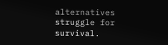alternatives struggle for survival.